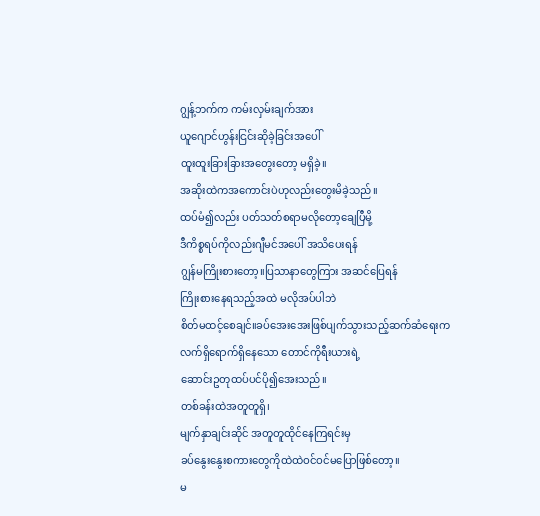ဂျွန့်ဘက်က ကမ်းလှမ်းချက်အား
ယူဂျောင်ဟွန်းငြင်းဆိုခဲ့ခြင်းအပေါ်
ထူးထူးခြားခြားအတွေးတော့ မရှိခဲ့။
အဆိုးထဲကအကောင်းပဲဟုလည်းတွေးမိခဲ့သည်။
ထပ်မံ၍လည်း ပတ်သတ်စရာမလိုတော့ချေပြီမို့
ဒီကိစ္စရပ်ကိုလည်းဂျီမင်အပေါ် အသိပေးရန်
ဂျွန်မကြိုးစားတော့။ပြသာနာတွေကြား အဆင်ပြေရန်
ကြိုးစားနေရသည့်အထဲ မလိုအပ်ပါဘဲ
စိတ်မထင့်စေချင်။ခပ်အေးအေးဖြစ်ပျက်သွားသည့်ဆက်ဆံရေးက
လက်ရှိရောက်ရှိနေသော တောင်ကိုရီးယားရဲ့
ဆောင်းဥတုထပ်ပင်ပို၍အေးသည်။
တစ်ခန်းထဲအတူတူရှိ၊
မျက်နှာချင်းဆိုင် အတူတူထိုင်နေကြရင်းမှ
ခပ်နွေးနွေးစကားတွေကိုထဲထဲဝင်ဝင်မပြောဖြစ်တော့။
မ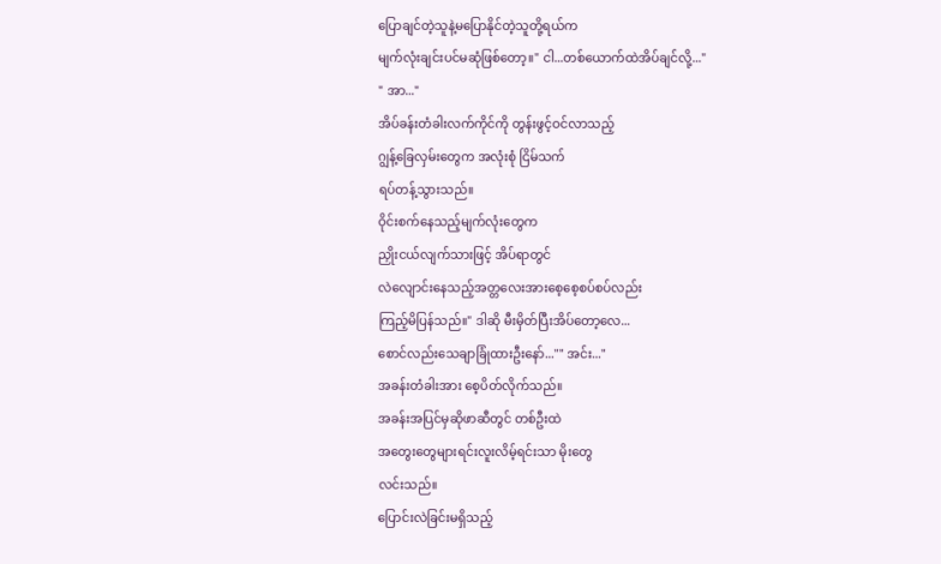ပြောချင်တဲ့သူနဲ့မပြောနိုင်တဲ့သူတို့ရယ်က
မျက်လုံးချင်းပင်မဆုံဖြစ်တော့။" ငါ...တစ်ယောက်ထဲအိပ်ချင်လို့..."
" အာ..."
အိပ်ခန်းတံခါးလက်ကိုင်ကို တွန်းဖွင့်ဝင်လာသည့်
ဂျွန့်ခြေလှမ်းတွေက အလုံးစုံ ငြိမ်သက်
ရပ်တန့်သွားသည်။
ဝိုင်းစက်နေသည့်မျက်လုံးတွေက
ညှိုးငယ်လျက်သားဖြင့် အိပ်ရာတွင်
လဲလျောင်းနေသည့်အတ္တလေးအားစေ့စေ့စပ်စပ်လည်း
ကြည့်မိပြန်သည်။" ဒါဆို မီးမှိတ်ပြီးအိပ်တော့လေ...
စောင်လည်းသေချာခြုံထားဦးနော်..."" အင်း..."
အခန်းတံခါးအား စေ့ပိတ်လိုက်သည်။
အခန်းအပြင်မှဆိုဖာဆီတွင် တစ်ဦးထဲ
အတွေးတွေများရင်းလူးလိမ့်ရင်းသာ မိုးတွေ
လင်းသည်။
ပြောင်းလဲခြင်းမရှိသည့်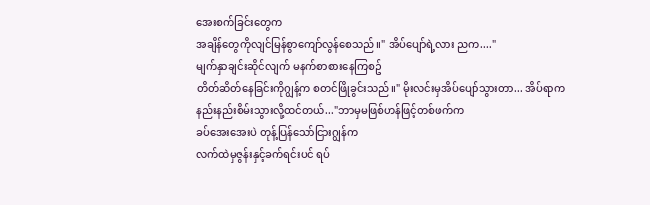အေးစက်ခြင်းတွေက
အချိန်တွေကိုလျင်မြန်စွာကျော်လွန်စေသည်။" အိပ်ပျော်ရဲ့လား ညက...."
မျက်နှာချင်းဆိုင်လျက် မနက်စာစားနေကြစဥ်
တိတ်ဆိတ်နေခြင်းကိုဂျွန့်က စတင်ဖြိုခွင်းသည်။" မိုးလင်းမှအိပ်ပျော်သွားတာ... အိပ်ရာက
နည်းနည်းစိမ်းသွားလို့ထင်တယ်..."ဘာမှမဖြစ်ဟန်ဖြင့်တစ်ဖက်က
ခပ်အေးအေးပဲ တုန့်ပြန်သော်ငြားဂျွန်က
လက်ထဲမှဇွန်းနှင့်ခက်ရင်းပင် ရပ်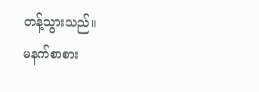တန့်သွားသည်။
မနက်စာစား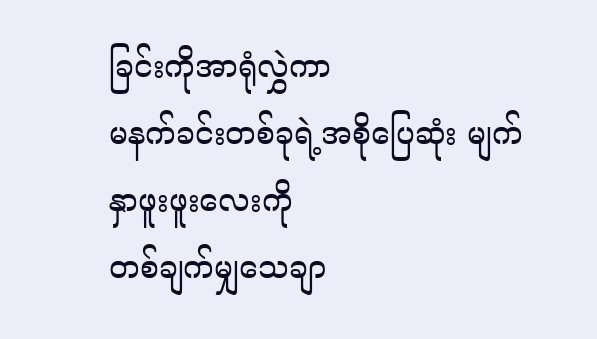ခြင်းကိုအာရုံလွှဲကာ
မနက်ခင်းတစ်ခုရဲ့အစိုပြေဆုံး မျက်နှာဖူးဖူးလေးကို
တစ်ချက်မျှသေချာ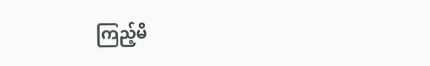ကြည့်မိ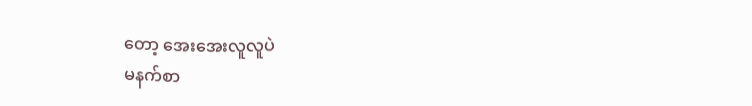တော့ အေးအေးလူလူပဲ
မနက်စာ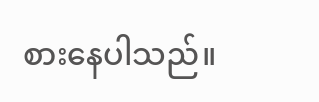စားနေပါသည်။